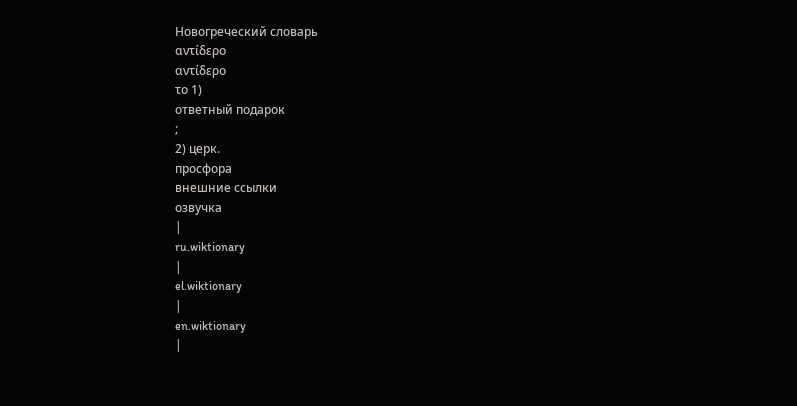Новогреческий словарь
αντίδερο
αντίδερο
το 1)
ответный подарок
;
2) церк.
просфора
внешние ссылки
озвучка
|
ru.wiktionary
|
el.wiktionary
|
en.wiktionary
|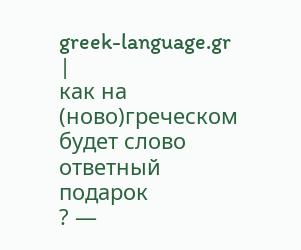greek-language.gr
|
как на
(ново)греческом
будет слово
ответный подарок
? —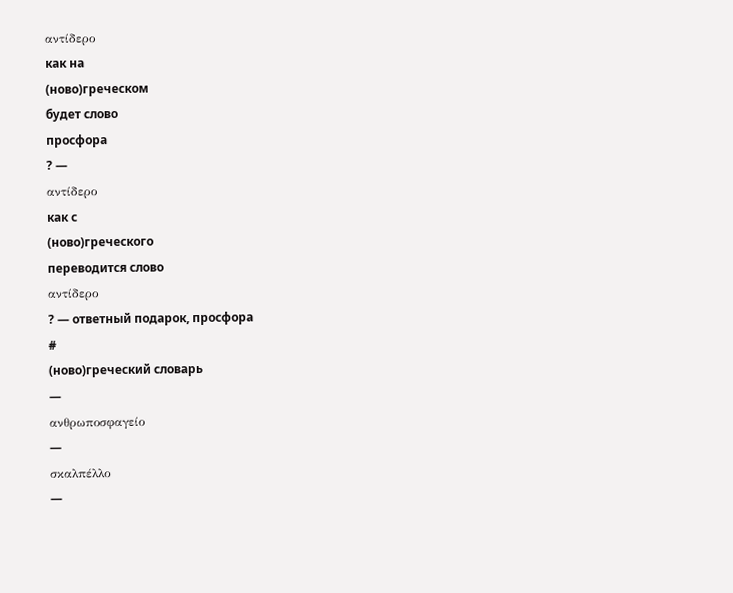αντίδερο
как на
(ново)греческом
будет слово
просфора
? —
αντίδερο
как с
(ново)греческого
переводится слово
αντίδερο
? — ответный подарок, просфора
#
(ново)греческий словарь
—
ανθρωποσφαγείο
—
σκαλπέλλο
—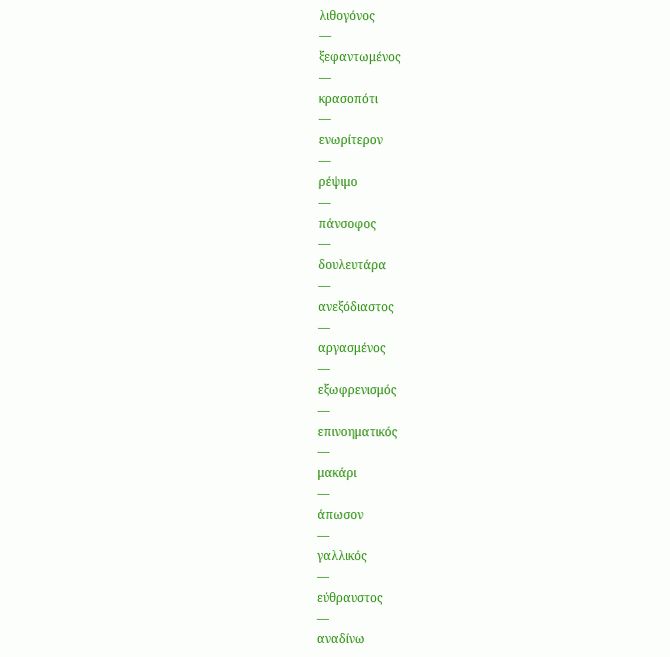λιθογόνος
—
ξεφαντωμένος
—
κρασοπότι
—
ενωρίτερον
—
ρέψιμο
—
πάνσοφος
—
δουλευτάρα
—
ανεξόδιαστος
—
αργασμένος
—
εξωφρενισμός
—
επινοηματικός
—
μακάρι
—
άπωσον
—
γαλλικός
—
εύθραυστος
—
αναδίνω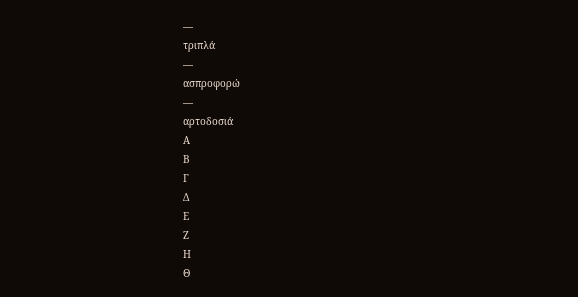—
τριπλά
—
ασπροφορώ
—
αρτοδοσιά
Α
Β
Γ
Δ
Ε
Ζ
Η
Θ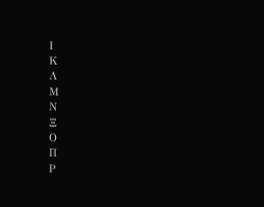Ι
Κ
Λ
Μ
Ν
Ξ
Ο
Π
Ρ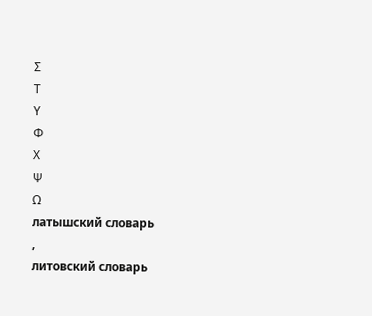Σ
Τ
Υ
Φ
Χ
Ψ
Ω
латышский словарь
,
литовский словарь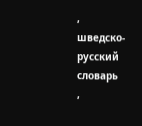,
шведско-русский словарь
,